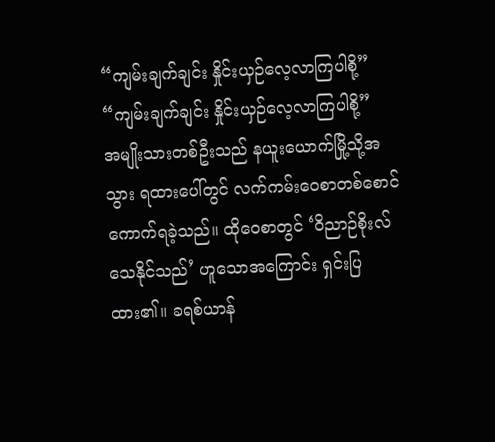“ကျမ်းချက်ချင်း နှိုင်းယှဉ်လေ့လာကြပါစို့”
“ကျမ်းချက်ချင်း နှိုင်းယှဉ်လေ့လာကြပါစို့”
အမျိုးသားတစ်ဦးသည် နယူးယောက်မြို့သို့အသွား ရထားပေါ်တွင် လက်ကမ်းဝေစာတစ်စောင် ကောက်ရခဲ့သည်။ ထိုဝေစာတွင် ‘ဝိညာဉ်စိုးလ်သေနိုင်သည်’ ဟူသောအကြောင်း ရှင်းပြထား၏။ ခရစ်ယာန်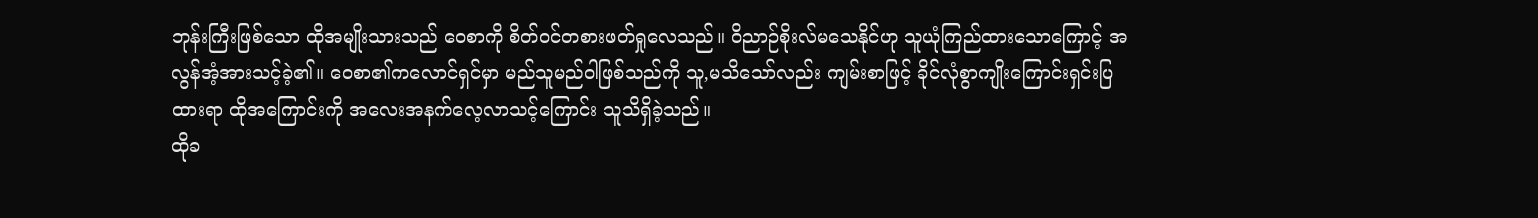ဘုန်းကြီးဖြစ်သော ထိုအမျိုးသားသည် ဝေစာကို စိတ်ဝင်တစားဖတ်ရှုလေသည်။ ဝိညာဉ်စိုးလ်မသေနိုင်ဟု သူယုံကြည်ထားသောကြောင့် အလွန်အံ့အားသင့်ခဲ့၏။ ဝေစာ၏ကလောင်ရှင်မှာ မည်သူမည်ဝါဖြစ်သည်ကို သူ,မသိသော်လည်း ကျမ်းစာဖြင့် ခိုင်လုံစွာကျိုးကြောင်းရှင်းပြထားရာ ထိုအကြောင်းကို အလေးအနက်လေ့လာသင့်ကြောင်း သူသိရှိခဲ့သည်။
ထိုခ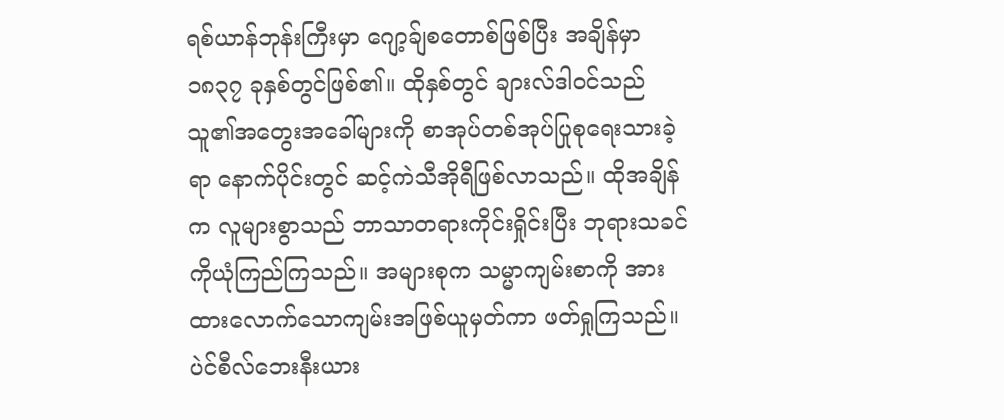ရစ်ယာန်ဘုန်းကြီးမှာ ဂျော့ခ်ျစတောစ်ဖြစ်ပြီး အချိန်မှာ ၁၈၃၇ ခုနှစ်တွင်ဖြစ်၏။ ထိုနှစ်တွင် ချားလ်ဒါဝင်သည် သူ၏အတွေးအခေါ်များကို စာအုပ်တစ်အုပ်ပြုစုရေးသားခဲ့ရာ နောက်ပိုင်းတွင် ဆင့်ကဲသီအိုရီဖြစ်လာသည်။ ထိုအချိန်က လူများစွာသည် ဘာသာတရားကိုင်းရှိုင်းပြီး ဘုရားသခင်ကိုယုံကြည်ကြသည်။ အများစုက သမ္မာကျမ်းစာကို အားထားလောက်သောကျမ်းအဖြစ်ယူမှတ်ကာ ဖတ်ရှုကြသည်။
ပဲင်စီလ်ဘေးနီးယား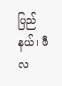ပြည်နယ်၊ ဖီလ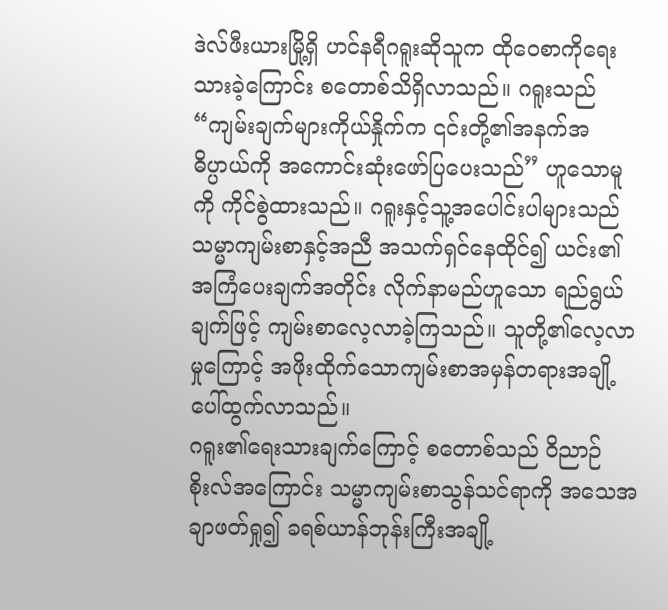ဒဲလ်ဖီးယားမြို့ရှိ ဟင်နရီဂရူးဆိုသူက ထိုဝေစာကိုရေးသားခဲ့ကြောင်း စတောစ်သိရှိလာသည်။ ဂရူးသည် “ကျမ်းချက်များကိုယ်နှိုက်က ၎င်းတို့၏အနက်အဓိပ္ပာယ်ကို အကောင်းဆုံးဖော်ပြပေးသည်” ဟူသောမူကို ကိုင်စွဲထားသည်။ ဂရူးနှင့်သူ့အပေါင်းပါများသည် သမ္မာကျမ်းစာနှင့်အညီ အသက်ရှင်နေထိုင်၍ ယင်း၏အကြံပေးချက်အတိုင်း လိုက်နာမည်ဟူသော ရည်ရွယ်ချက်ဖြင့် ကျမ်းစာလေ့လာခဲ့ကြသည်။ သူတို့၏လေ့လာမှုကြောင့် အဖိုးထိုက်သောကျမ်းစာအမှန်တရားအချို့ ပေါ်ထွက်လာသည်။
ဂရူး၏ရေးသားချက်ကြောင့် စတောစ်သည် ဝိညာဉ်စိုးလ်အကြောင်း သမ္မာကျမ်းစာသွန်သင်ရာကို အသေအချာဖတ်ရှု၍ ခရစ်ယာန်ဘုန်းကြီးအချို့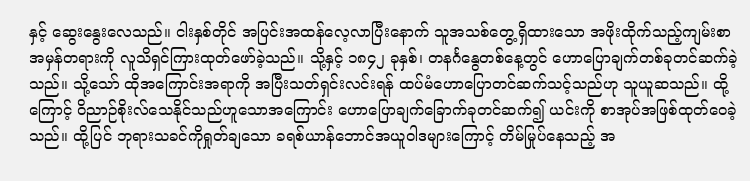နှင့် ဆွေးနွေးလေသည်။ ငါးနှစ်တိုင် အပြင်းအထန်လေ့လာပြီးနောက် သူအသစ်တွေ့ရှိထားသော အဖိုးထိုက်သည့်ကျမ်းစာအမှန်တရားကို လူသိရှင်ကြားထုတ်ဖော်ခဲ့သည်။ သို့နှင့် ၁၈၄၂ ခုနှစ်၊ တနင်္ဂနွေတစ်နေ့တွင် ဟောပြောချက်တစ်ခုတင်ဆက်ခဲ့သည်။ သို့သော် ထိုအကြောင်းအရာကို အပြီးသတ်ရှင်းလင်းရန် ထပ်မံဟောပြောတင်ဆက်သင့်သည်ဟု သူယူဆသည်။ ထို့ကြောင့် ဝိညာဉ်စိုးလ်သေနိုင်သည်ဟူသောအကြောင်း ဟောပြောချက်ခြောက်ခုတင်ဆက်၍ ယင်းကို စာအုပ်အဖြစ်ထုတ်ဝေခဲ့သည်။ ထို့ပြင် ဘုရားသခင်ကိုရှုတ်ချသော ခရစ်ယာန်ဘောင်အယူဝါဒများကြောင့် တိမ်မြုပ်နေသည့် အ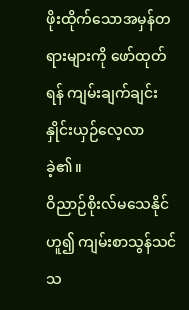ဖိုးထိုက်သောအမှန်တရားများကို ဖော်ထုတ်ရန် ကျမ်းချက်ချင်းနှိုင်းယှဉ်လေ့လာခဲ့၏။
ဝိညာဉ်စိုးလ်မသေနိုင်ဟူ၍ ကျမ်းစာသွန်သင်သ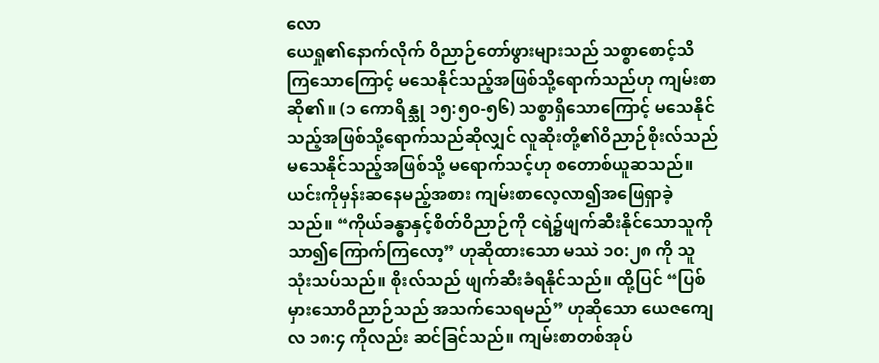လော
ယေရှု၏နောက်လိုက် ဝိညာဉ်တော်ဖွားများသည် သစ္စာစောင့်သိကြသောကြောင့် မသေနိုင်သည့်အဖြစ်သို့ရောက်သည်ဟု ကျမ်းစာဆို၏။ (၁ ကောရိန္သု ၁၅:၅၀-၅၆) သစ္စာရှိသောကြောင့် မသေနိုင်သည့်အဖြစ်သို့ရောက်သည်ဆိုလျှင် လူဆိုးတို့၏ဝိညာဉ်စိုးလ်သည် မသေနိုင်သည့်အဖြစ်သို့ မရောက်သင့်ဟု စတောစ်ယူဆသည်။ ယင်းကိုမှန်းဆနေမည့်အစား ကျမ်းစာလေ့လာ၍အဖြေရှာခဲ့သည်။ “ကိုယ်ခန္ဓာနှင့်စိတ်ဝိညာဉ်ကို ငရဲ၌ဖျက်ဆီးနိုင်သောသူကို သာ၍ကြောက်ကြလော့” ဟုဆိုထားသော မဿဲ ၁၀:၂၈ ကို သူသုံးသပ်သည်။ စိုးလ်သည် ဖျက်ဆီးခံရနိုင်သည်။ ထို့ပြင် “ပြစ်မှားသောဝိညာဉ်သည် အသက်သေရမည်” ဟုဆိုသော ယေဇကျေလ ၁၈:၄ ကိုလည်း ဆင်ခြင်သည်။ ကျမ်းစာတစ်အုပ်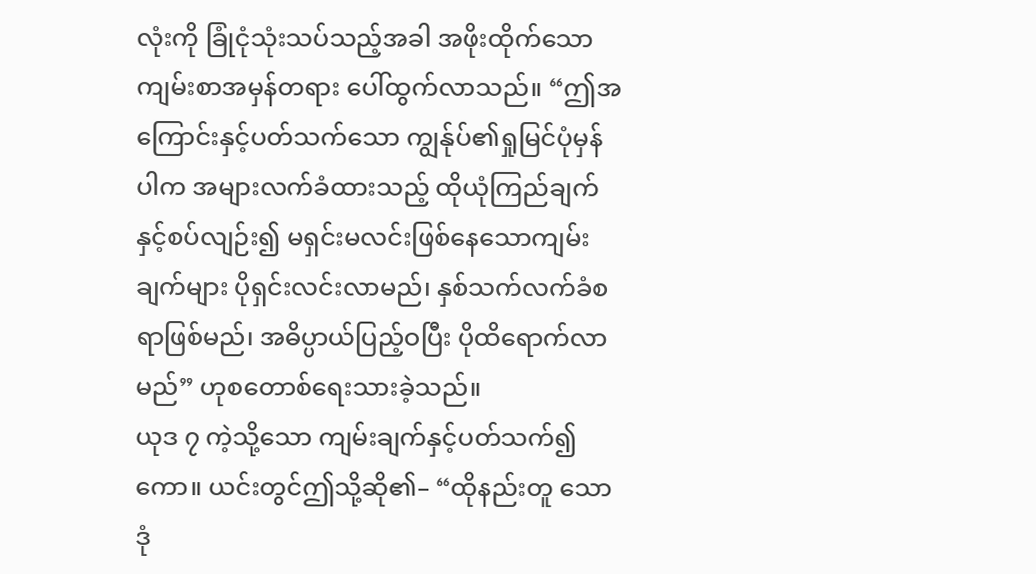လုံးကို ခြုံငုံသုံးသပ်သည့်အခါ အဖိုးထိုက်သောကျမ်းစာအမှန်တရား ပေါ်ထွက်လာသည်။ “ဤအကြောင်းနှင့်ပတ်သက်သော ကျွန်ုပ်၏ရှုမြင်ပုံမှန်ပါက အများလက်ခံထားသည့် ထိုယုံကြည်ချက်နှင့်စပ်လျဉ်း၍ မရှင်းမလင်းဖြစ်နေသောကျမ်းချက်များ ပိုရှင်းလင်းလာမည်၊ နှစ်သက်လက်ခံစရာဖြစ်မည်၊ အဓိပ္ပာယ်ပြည့်ဝပြီး ပိုထိရောက်လာမည်” ဟုစတောစ်ရေးသားခဲ့သည်။
ယုဒ ၇ ကဲ့သို့သော ကျမ်းချက်နှင့်ပတ်သက်၍ကော။ ယင်းတွင်ဤသို့ဆို၏– “ထိုနည်းတူ သောဒုံ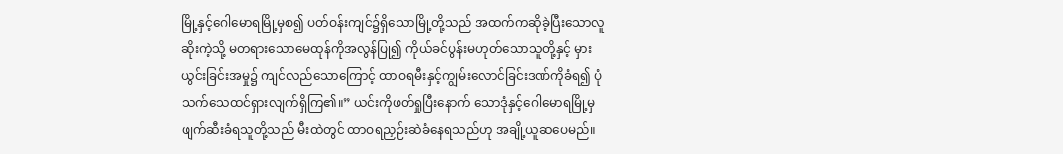မြို့နှင့်ဂေါမောရမြို့မှစ၍ ပတ်ဝန်းကျင်၌ရှိသောမြို့တို့သည် အထက်ကဆိုခဲ့ပြီးသောလူဆိုးကဲ့သို့ မတရားသောမေထုန်ကိုအလွန်ပြု၍ ကိုယ်ခင်ပွန်းမဟုတ်သောသူတို့နှင့် မှားယွင်းခြင်းအမှု၌ ကျင်လည်သောကြောင့် ထာဝရမီးနှင့်ကျွမ်းလောင်ခြင်းဒဏ်ကိုခံရ၍ ပုံသက်သေထင်ရှားလျက်ရှိကြ၏။” ယင်းကိုဖတ်ရှုပြီးနောက် သောဒုံနှင့်ဂေါမောရမြို့မှ ဖျက်ဆီးခံရသူတို့သည် မီးထဲတွင် ထာဝရညှဉ်းဆဲခံနေရသည်ဟု အချို့ယူဆပေမည်။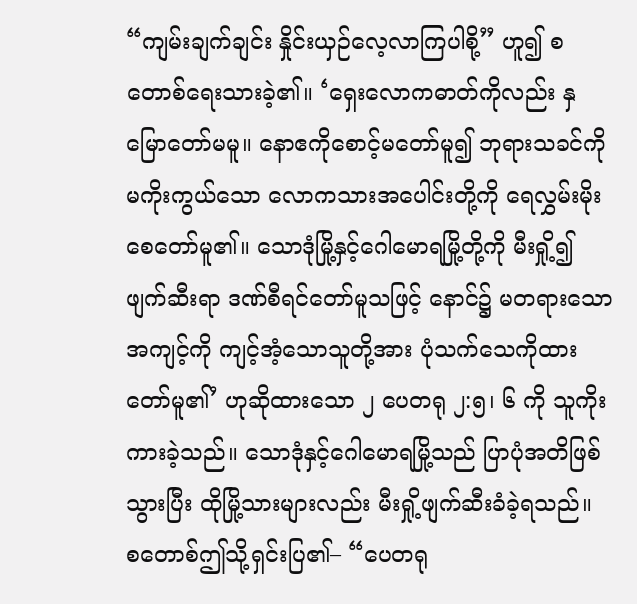“ကျမ်းချက်ချင်း နှိုင်းယှဉ်လေ့လာကြပါစို့” ဟူ၍ စတောစ်ရေးသားခဲ့၏။ ‘ရှေးလောကဓာတ်ကိုလည်း နှမြောတော်မမူ။ နောဧကိုစောင့်မတော်မူ၍ ဘုရားသခင်ကိုမကိုးကွယ်သော လောကသားအပေါင်းတို့ကို ရေလွှမ်းမိုးစေတော်မူ၏။ သောဒုံမြို့နှင့်ဂေါမောရမြို့တို့ကို မီးရှို့၍ဖျက်ဆီးရာ ဒဏ်စီရင်တော်မူသဖြင့် နောင်၌ မတရားသောအကျင့်ကို ကျင့်အံ့သောသူတို့အား ပုံသက်သေကိုထားတော်မူ၏’ ဟုဆိုထားသော ၂ ပေတရု ၂:၅၊ ၆ ကို သူကိုးကားခဲ့သည်။ သောဒုံနှင့်ဂေါမောရမြို့သည် ပြာပုံအတိဖြစ်သွားပြီး ထိုမြို့သားများလည်း မီးရှို့ဖျက်ဆီးခံခဲ့ရသည်။
စတောစ်ဤသို့ရှင်းပြ၏– “ပေတရု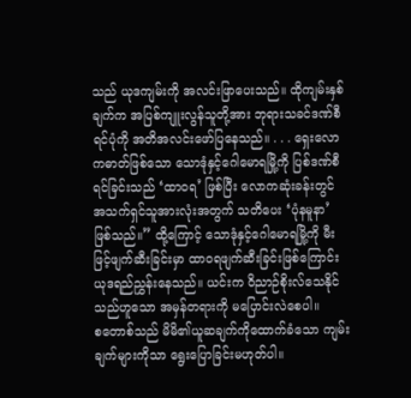သည် ယုဒကျမ်းကို အလင်းဖြာပေးသည်။ ထိုကျမ်းနှစ်ချက်က အပြစ်ကျူးလွန်သူတို့အား ဘုရားသခင်ဒဏ်စီရင်ပုံကို အတိအလင်းဖော်ပြနေသည်။ . . . ရှေးလောကဓာတ်ဖြစ်သော သောဒုံနှင့်ဂေါမောရမြို့ကို ပြစ်ဒဏ်စီရင်ခြင်းသည် ‘ထာဝရ’ ဖြစ်ပြီး လောကဆုံးခန်းတွင် အသက်ရှင်သူအားလုံးအတွက် သတိပေး ‘ပုံနမူနာ’ ဖြစ်သည်။” ထို့ကြောင့် သောဒုံနှင့်ဂေါမောရမြို့ကို မီးဖြင့်ဖျက်ဆီးခြင်းမှာ ထာဝရဖျက်ဆီးခြင်းဖြစ်ကြောင်း ယုဒရည်ညွှန်းနေသည်။ ယင်းက ဝိညာဉ်စိုးလ်သေနိုင်သည်ဟူသော အမှန်တရားကို မပြောင်းလဲစေပါ။
စတောစ်သည် မိမိ၏ယူဆချက်ကိုထောက်ခံသော ကျမ်းချက်များကိုသာ ရွေးပြောခြင်းမဟုတ်ပါ။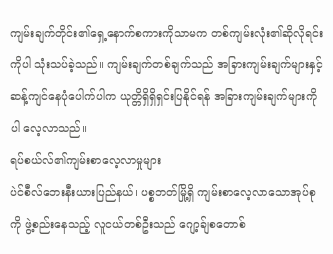ကျမ်းချက်တိုင်း၏ရှေ့နောက်စကားကိုသာမက တစ်ကျမ်းလုံး၏ဆိုလိုရင်းကိုပါ သုံးသပ်ခဲ့သည်။ ကျမ်းချက်တစ်ချက်သည် အခြားကျမ်းချက်များနှင့် ဆန့်ကျင်နေပုံပေါက်ပါက ယုတ္တိရှိရှိရှင်းပြနိုင်ရန် အခြားကျမ်းချက်များကိုပါ လေ့လာသည်။
ရပ်စယ်လ်၏ကျမ်းစာလေ့လာမှုများ
ပဲင်စီလ်ဘေးနီးယားပြည်နယ်၊ ပစ္စဘတ်မြို့ရှိ ကျမ်းစာလေ့လာသောအုပ်စုကို ဖွဲ့စည်းနေသည့် လူငယ်တစ်ဦးသည် ဂျော့ခ်ျစတောစ်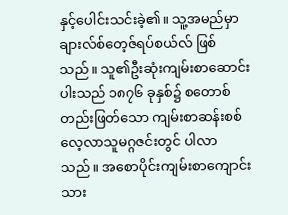နှင့်ပေါင်းသင်းခဲ့၏။ သူ့အမည်မှာ ချားလ်စ်တေ့ဇ်ရပ်စယ်လ် ဖြစ်သည်။ သူ၏ဦးဆုံးကျမ်းစာဆောင်းပါးသည် ၁၈၇၆ ခုနှစ်၌ စတောစ်တည်းဖြတ်သော ကျမ်းစာဆန်းစစ်လေ့လာသူမဂ္ဂဇင်းတွင် ပါလာသည်။ အစောပိုင်းကျမ်းစာကျောင်းသား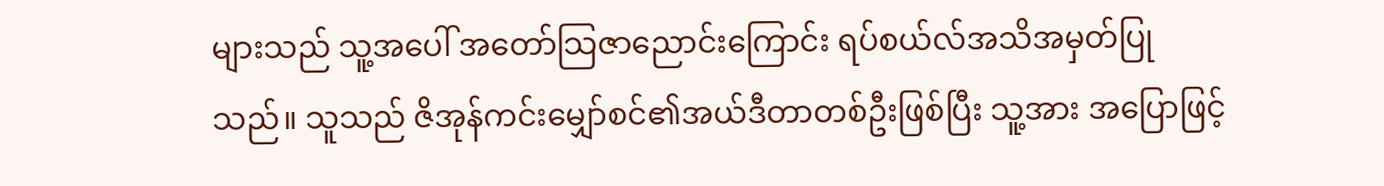များသည် သူ့အပေါ် အတော်သြဇာညောင်းကြောင်း ရပ်စယ်လ်အသိအမှတ်ပြုသည်။ သူသည် ဇိအုန်ကင်းမျှော်စင်၏အယ်ဒီတာတစ်ဦးဖြစ်ပြီး သူ့အား အပြောဖြင့်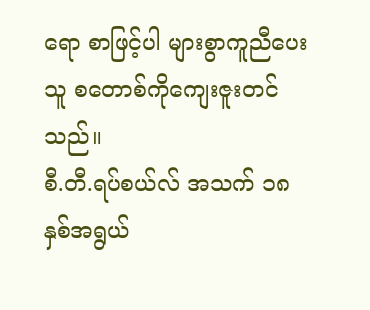ရော စာဖြင့်ပါ များစွာကူညီပေးသူ စတောစ်ကိုကျေးဇူးတင်သည်။
စီ.တီ.ရပ်စယ်လ် အသက် ၁၈ နှစ်အရွယ်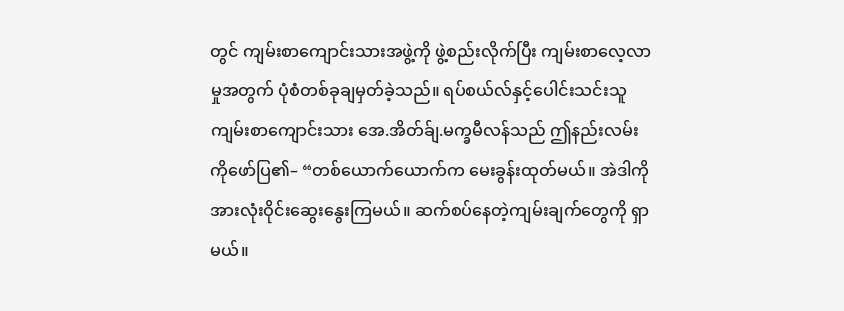တွင် ကျမ်းစာကျောင်းသားအဖွဲ့ကို ဖွဲ့စည်းလိုက်ပြီး ကျမ်းစာလေ့လာမှုအတွက် ပုံစံတစ်ခုချမှတ်ခဲ့သည်။ ရပ်စယ်လ်နှင့်ပေါင်းသင်းသူ ကျမ်းစာကျောင်းသား အေ.အိတ်ခ်ျ.မက္ခမီလန်သည် ဤနည်းလမ်းကိုဖော်ပြ၏– “တစ်ယောက်ယောက်က မေးခွန်းထုတ်မယ်။ အဲဒါကို အားလုံးဝိုင်းဆွေးနွေးကြမယ်။ ဆက်စပ်နေတဲ့ကျမ်းချက်တွေကို ရှာမယ်။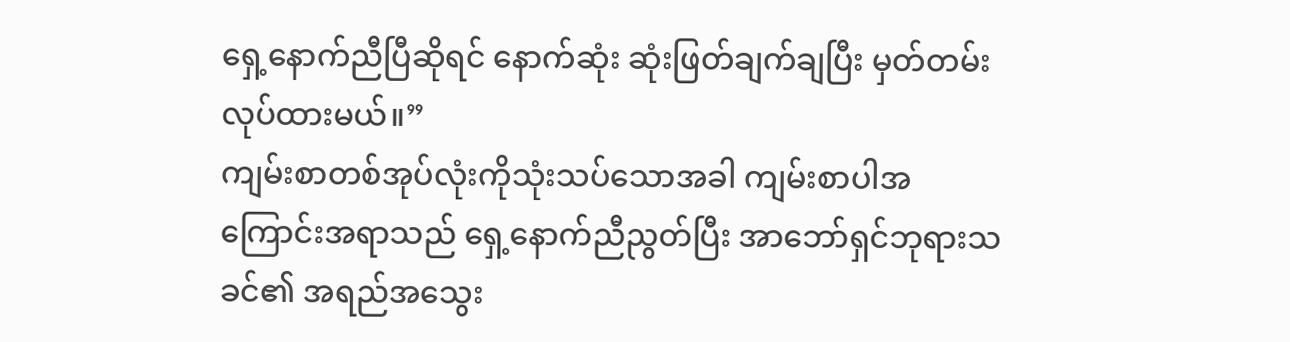ရှေ့နောက်ညီပြီဆိုရင် နောက်ဆုံး ဆုံးဖြတ်ချက်ချပြီး မှတ်တမ်းလုပ်ထားမယ်။”
ကျမ်းစာတစ်အုပ်လုံးကိုသုံးသပ်သောအခါ ကျမ်းစာပါအကြောင်းအရာသည် ရှေ့နောက်ညီညွတ်ပြီး အာဘော်ရှင်ဘုရားသခင်၏ အရည်အသွေး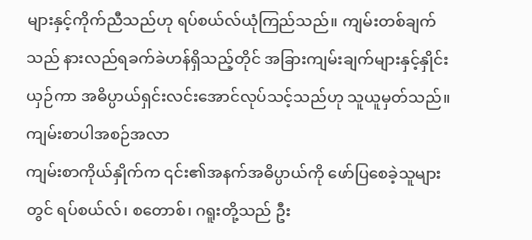များနှင့်ကိုက်ညီသည်ဟု ရပ်စယ်လ်ယုံကြည်သည်။ ကျမ်းတစ်ချက်သည် နားလည်ရခက်ခဲဟန်ရှိသည့်တိုင် အခြားကျမ်းချက်များနှင့်နှိုင်းယှဉ်ကာ အဓိပ္ပာယ်ရှင်းလင်းအောင်လုပ်သင့်သည်ဟု သူယူမှတ်သည်။
ကျမ်းစာပါအစဉ်အလာ
ကျမ်းစာကိုယ်နှိုက်က ၎င်း၏အနက်အဓိပ္ပာယ်ကို ဖော်ပြစေခဲ့သူများတွင် ရပ်စယ်လ်၊ စတောစ်၊ ဂရူးတို့သည် ဦး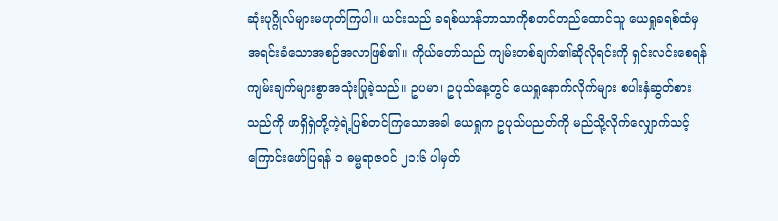ဆုံးပုဂ္ဂိုလ်များမဟုတ်ကြပါ။ ယင်းသည် ခရစ်ယာန်ဘာသာကိုစတင်တည်ထောင်သူ ယေရှုခရစ်ထံမှ အရင်းခံသောအစဉ်အလာဖြစ်၏။ ကိုယ်တော်သည် ကျမ်းတစ်ချက်၏ဆိုလိုရင်းကို ရှင်းလင်းစေရန် ကျမ်းချက်များစွာအသုံးပြုခဲ့သည်။ ဥပမာ၊ ဥပုသ်နေ့တွင် ယေရှုနောက်လိုက်များ စပါးနှံဆွတ်စားသည်ကို ဖာရှိရှဲတို့ကဲ့ရဲ့ပြစ်တင်ကြသောအခါ ယေရှုက ဥပုသ်ပညတ်ကို မည်သို့လိုက်လျှောက်သင့်ကြောင်းဖော်ပြရန် ၁ ဓမ္မရာဇဝင် ၂၁:၆ ပါမှတ်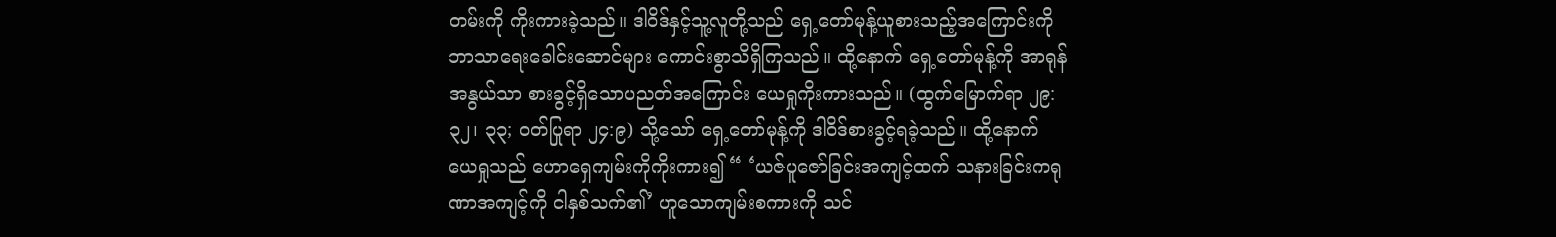တမ်းကို ကိုးကားခဲ့သည်။ ဒါဝိဒ်နှင့်သူ့လူတို့သည် ရှေ့တော်မုန့်ယူစားသည့်အကြောင်းကို ဘာသာရေးခေါင်းဆောင်များ ကောင်းစွာသိရှိကြသည်။ ထို့နောက် ရှေ့တော်မုန့်ကို အာရုန်အနွယ်သာ စားခွင့်ရှိသောပညတ်အကြောင်း ယေရှုကိုးကားသည်။ (ထွက်မြောက်ရာ ၂၉:၃၂၊ ၃၃; ဝတ်ပြုရာ ၂၄:၉) သို့သော် ရှေ့တော်မုန့်ကို ဒါဝိဒ်စားခွင့်ရခဲ့သည်။ ထို့နောက် ယေရှုသည် ဟောရှေကျမ်းကိုကိုးကား၍ “ ‘ယဇ်ပူဇော်ခြင်းအကျင့်ထက် သနားခြင်းကရုဏာအကျင့်ကို ငါနှစ်သက်၏’ ဟူသောကျမ်းစကားကို သင်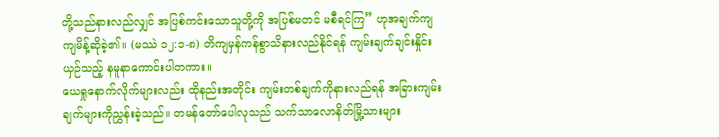တို့သည်နားလည်လျှင် အပြစ်ကင်းသောသူတို့ကို အပြစ်မတင် မစီရင်ကြ” ဟုအချက်ကျကျမိန့်ဆိုခဲ့၏။ (မဿဲ ၁၂:၁-၈) တိကျမှန်ကန်စွာသိနားလည်နိုင်ရန် ကျမ်းချက်ချင်းနှိုင်းယှဉ်သည့် နမူနာကောင်းပါတကား။
ယေရှုနောက်လိုက်များလည်း ထိုနည်းအတိုင်း ကျမ်းတစ်ချက်ကိုနားလည်ရန် အခြားကျမ်းချက်များကိုညွှန်းခဲ့သည်။ တမန်တော်ပေါလုသည် သက်သာလောနိတ်မြို့သားများ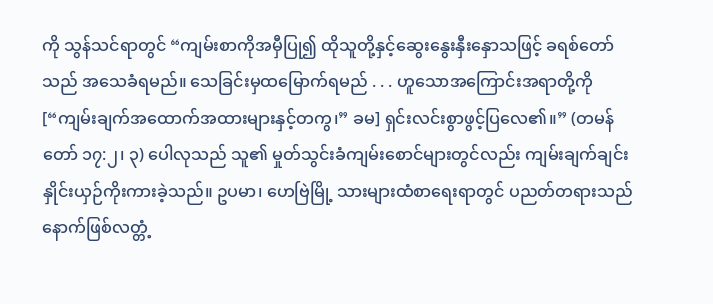ကို သွန်သင်ရာတွင် “ကျမ်းစာကိုအမှီပြု၍ ထိုသူတို့နှင့်ဆွေးနွေးနှီးနှောသဖြင့် ခရစ်တော်သည် အသေခံရမည်။ သေခြင်းမှထမြောက်ရမည် . . . ဟူသောအကြောင်းအရာတို့ကို [“ကျမ်းချက်အထောက်အထားများနှင့်တကွ၊” ခမ] ရှင်းလင်းစွာဖွင့်ပြလေ၏။” (တမန်တော် ၁၇:၂၊ ၃) ပေါလုသည် သူ၏ မှုတ်သွင်းခံကျမ်းစောင်များတွင်လည်း ကျမ်းချက်ချင်း နှိုင်းယှဉ်ကိုးကားခဲ့သည်။ ဥပမာ၊ ဟေဗြဲမြို့ သားများထံစာရေးရာတွင် ပညတ်တရားသည် နောက်ဖြစ်လတ္တံ့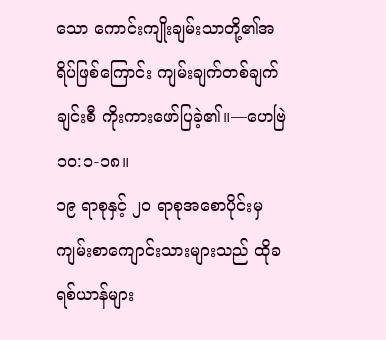သော ကောင်းကျိုးချမ်းသာတို့၏အရိပ်ဖြစ်ကြောင်း ကျမ်းချက်တစ်ချက်ချင်းစီ ကိုးကားဖော်ပြခဲ့၏။—ဟေဗြဲ ၁၀:၁-၁၈။
၁၉ ရာစုနှင့် ၂၀ ရာစုအစောပိုင်းမှ ကျမ်းစာကျောင်းသားများသည် ထိုခရစ်ယာန်များ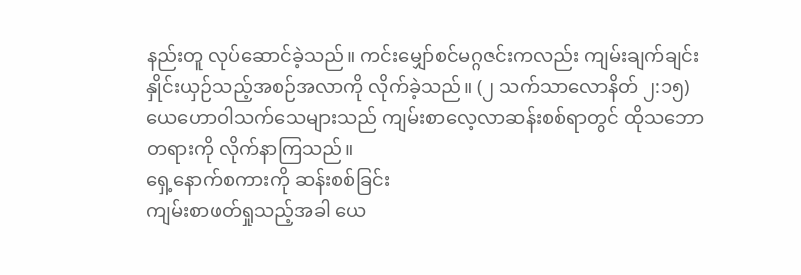နည်းတူ လုပ်ဆောင်ခဲ့သည်။ ကင်းမျှော်စင်မဂ္ဂဇင်းကလည်း ကျမ်းချက်ချင်းနှိုင်းယှဉ်သည့်အစဉ်အလာကို လိုက်ခဲ့သည်။ (၂ သက်သာလောနိတ် ၂:၁၅) ယေဟောဝါသက်သေများသည် ကျမ်းစာလေ့လာဆန်းစစ်ရာတွင် ထိုသဘောတရားကို လိုက်နာကြသည်။
ရှေ့နောက်စကားကို ဆန်းစစ်ခြင်း
ကျမ်းစာဖတ်ရှုသည့်အခါ ယေ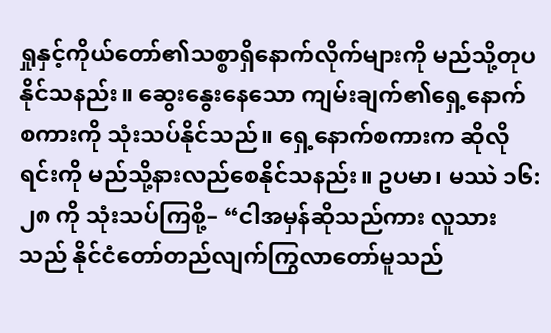ရှုနှင့်ကိုယ်တော်၏သစ္စာရှိနောက်လိုက်များကို မည်သို့တုပနိုင်သနည်း။ ဆွေးနွေးနေသော ကျမ်းချက်၏ရှေ့နောက်စကားကို သုံးသပ်နိုင်သည်။ ရှေ့နောက်စကားက ဆိုလိုရင်းကို မည်သို့နားလည်စေနိုင်သနည်း။ ဥပမာ၊ မဿဲ ၁၆:၂၈ ကို သုံးသပ်ကြစို့– “ငါအမှန်ဆိုသည်ကား လူသားသည် နိုင်ငံတော်တည်လျက်ကြွလာတော်မူသည်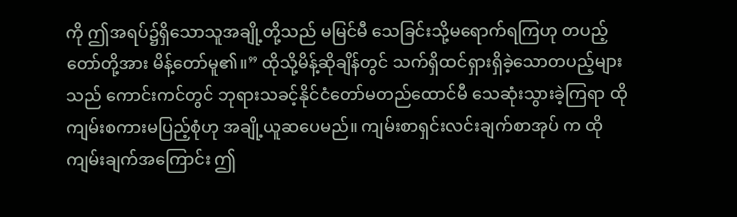ကို ဤအရပ်၌ရှိသောသူအချို့တို့သည် မမြင်မီ သေခြင်းသို့မရောက်ရကြဟု တပည့်တော်တို့အား မိန့်တော်မူ၏။” ထိုသို့မိန့်ဆိုချိန်တွင် သက်ရှိထင်ရှားရှိခဲ့သောတပည့်များသည် ကောင်းကင်တွင် ဘုရားသခင့်နိုင်ငံတော်မတည်ထောင်မီ သေဆုံးသွားခဲ့ကြရာ ထိုကျမ်းစကားမပြည့်စုံဟု အချို့ယူဆပေမည်။ ကျမ်းစာရှင်းလင်းချက်စာအုပ် က ထိုကျမ်းချက်အကြောင်း ဤ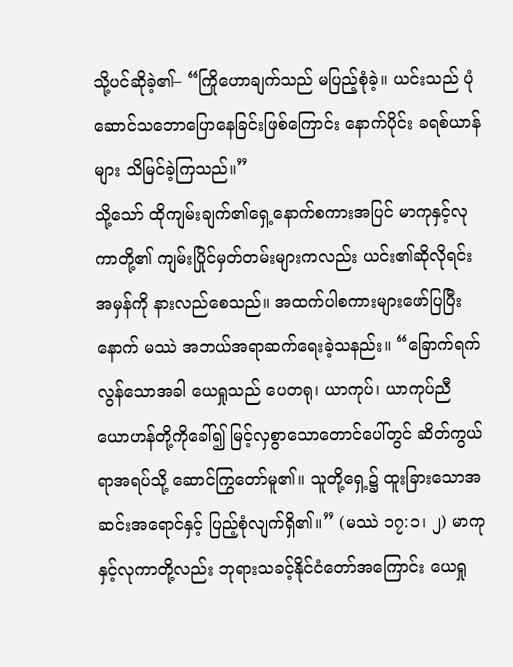သို့ပင်ဆိုခဲ့၏– “ကြိုဟောချက်သည် မပြည့်စုံခဲ့။ ယင်းသည် ပုံဆောင်သဘောပြောနေခြင်းဖြစ်ကြောင်း နောက်ပိုင်း ခရစ်ယာန်များ သိမြင်ခဲ့ကြသည်။”
သို့သော် ထိုကျမ်းချက်၏ရှေ့နောက်စကားအပြင် မာကုနှင့်လုကာတို့၏ ကျမ်းပြိုင်မှတ်တမ်းများကလည်း ယင်း၏ဆိုလိုရင်းအမှန်ကို နားလည်စေသည်။ အထက်ပါစကားများဖော်ပြပြီးနောက် မဿဲ အဘယ်အရာဆက်ရေးခဲ့သနည်း။ “ခြောက်ရက်လွန်သောအခါ ယေရှုသည် ပေတရု၊ ယာကုပ်၊ ယာကုပ်ညီ ယောဟန်တို့ကိုခေါ်၍ မြင့်လှစွာသောတောင်ပေါ်တွင် ဆိတ်ကွယ်ရာအရပ်သို့ ဆောင်ကြွတော်မူ၏။ သူတို့ရှေ့၌ ထူးခြားသောအဆင်းအရောင်နှင့် ပြည့်စုံလျက်ရှိ၏။” (မဿဲ ၁၇:၁၊ ၂) မာကုနှင့်လုကာတို့လည်း ဘုရားသခင့်နိုင်ငံတော်အကြောင်း ယေရှု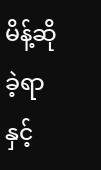မိန့်ဆိုခဲ့ရာနှင့်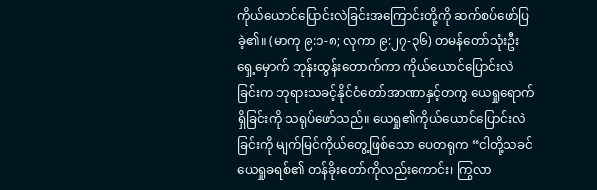ကိုယ်ယောင်ပြောင်းလဲခြင်းအကြောင်းတို့ကို ဆက်စပ်ဖော်ပြခဲ့၏။ (မာကု ၉:၁-၈; လုကာ ၉:၂၇-၃၆) တမန်တော်သုံးဦးရှေ့မှောက် ဘုန်းထွန်းတောက်ကာ ကိုယ်ယောင်ပြောင်းလဲခြင်းက ဘုရားသခင့်နိုင်ငံတော်အာဏာနှင့်တကွ ယေရှုရောက်ရှိခြင်းကို သရုပ်ဖော်သည်။ ယေရှု၏ကိုယ်ယောင်ပြောင်းလဲခြင်းကို မျက်မြင်ကိုယ်တွေ့ဖြစ်သော ပေတရုက “ငါတို့သခင်ယေရှုခရစ်၏ တန်ခိုးတော်ကိုလည်းကောင်း၊ ကြွလာ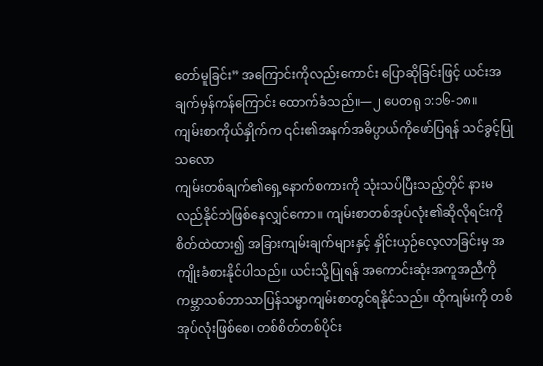တော်မူခြင်း” အကြောင်းကိုလည်းကောင်း ပြောဆိုခြင်းဖြင့် ယင်းအချက်မှန်ကန်ကြောင်း ထောက်ခံသည်။—၂ ပေတရု ၁:၁၆-၁၈။
ကျမ်းစာကိုယ်နှိုက်က ၎င်း၏အနက်အဓိပ္ပာယ်ကိုဖော်ပြရန် သင်ခွင့်ပြုသလော
ကျမ်းတစ်ချက်၏ရှေ့နောက်စကားကို သုံးသပ်ပြီးသည့်တိုင် နားမလည်နိုင်ဘဲဖြစ်နေလျှင်ကော။ ကျမ်းစာတစ်အုပ်လုံး၏ဆိုလိုရင်းကို စိတ်ထဲထား၍ အခြားကျမ်းချက်များနှင့် နှိုင်းယှဉ်လေ့လာခြင်းမှ အကျိုးခံစားနိုင်ပါသည်။ ယင်းသို့ပြုရန် အကောင်းဆုံးအကူအညီကို ကမ္ဘာသစ်ဘာသာပြန်သမ္မာကျမ်းစာတွင်ရနိုင်သည်။ ထိုကျမ်းကို တစ်အုပ်လုံးဖြစ်စေ၊ တစ်စိတ်တစ်ပိုင်း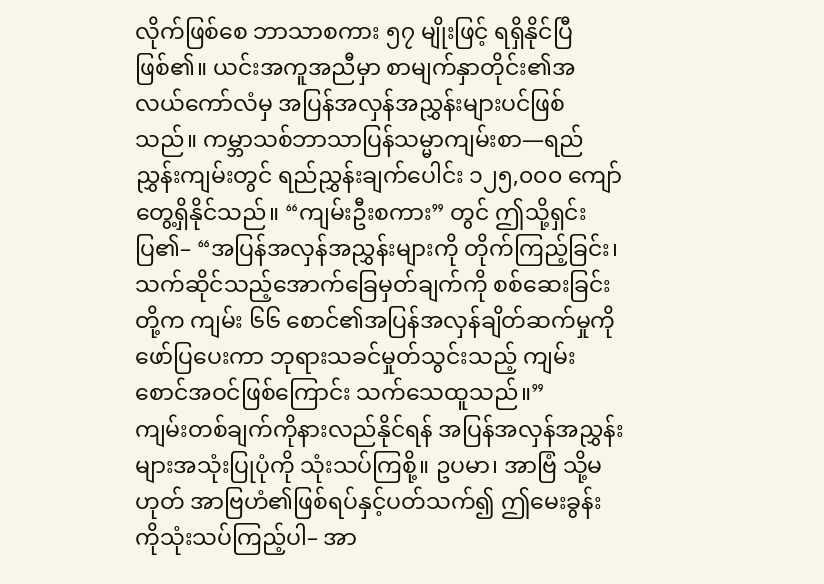လိုက်ဖြစ်စေ ဘာသာစကား ၅၇ မျိုးဖြင့် ရရှိနိုင်ပြီဖြစ်၏။ ယင်းအကူအညီမှာ စာမျက်နှာတိုင်း၏အလယ်ကော်လံမှ အပြန်အလှန်အညွှန်းများပင်ဖြစ်သည်။ ကမ္ဘာသစ်ဘာသာပြန်သမ္မာကျမ်းစာ—ရည်ညွှန်းကျမ်းတွင် ရည်ညွှန်းချက်ပေါင်း ၁၂၅,၀၀၀ ကျော် တွေ့ရှိနိုင်သည်။ “ကျမ်းဦးစကား” တွင် ဤသို့ရှင်းပြ၏– “အပြန်အလှန်အညွှန်းများကို တိုက်ကြည့်ခြင်း၊ သက်ဆိုင်သည့်အောက်ခြေမှတ်ချက်ကို စစ်ဆေးခြင်းတို့က ကျမ်း ၆၆ စောင်၏အပြန်အလှန်ချိတ်ဆက်မှုကို ဖော်ပြပေးကာ ဘုရားသခင်မှုတ်သွင်းသည့် ကျမ်းစောင်အဝင်ဖြစ်ကြောင်း သက်သေထူသည်။”
ကျမ်းတစ်ချက်ကိုနားလည်နိုင်ရန် အပြန်အလှန်အညွှန်းများအသုံးပြုပုံကို သုံးသပ်ကြစို့။ ဥပမာ၊ အာဗြံ သို့မဟုတ် အာဗြဟံ၏ဖြစ်ရပ်နှင့်ပတ်သက်၍ ဤမေးခွန်းကိုသုံးသပ်ကြည့်ပါ– အာ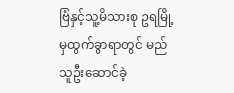ဗြံနှင့်သူ့မိသားစု ဥရမြို့မှထွက်ခွာရာတွင် မည်သူဦးဆောင်ခဲ့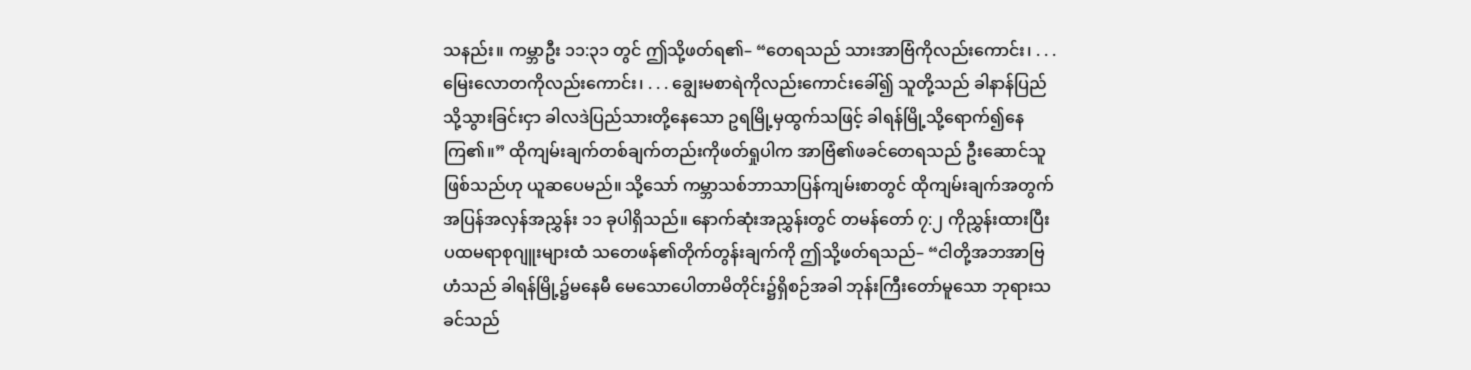သနည်း။ ကမ္ဘာဦး ၁၁:၃၁ တွင် ဤသို့ဖတ်ရ၏– “တေရသည် သားအာဗြံကိုလည်းကောင်း၊ . . . မြေးလောတကိုလည်းကောင်း၊ . . . ချွေးမစာရဲကိုလည်းကောင်းခေါ်၍ သူတို့သည် ခါနာန်ပြည်သို့သွားခြင်းငှာ ခါလဒဲပြည်သားတို့နေသော ဥရမြို့မှထွက်သဖြင့် ခါရန်မြို့သို့ရောက်၍နေကြ၏။” ထိုကျမ်းချက်တစ်ချက်တည်းကိုဖတ်ရှုပါက အာဗြံ၏ဖခင်တေရသည် ဦးဆောင်သူဖြစ်သည်ဟု ယူဆပေမည်။ သို့သော် ကမ္ဘာသစ်ဘာသာပြန်ကျမ်းစာတွင် ထိုကျမ်းချက်အတွက် အပြန်အလှန်အညွှန်း ၁၁ ခုပါရှိသည်။ နောက်ဆုံးအညွှန်းတွင် တမန်တော် ၇:၂ ကိုညွှန်းထားပြီး ပထမရာစုဂျူးများထံ သတေဖန်၏တိုက်တွန်းချက်ကို ဤသို့ဖတ်ရသည်– “ငါတို့အဘအာဗြဟံသည် ခါရန်မြို့၌မနေမီ မေသောပေါတာမိတိုင်း၌ရှိစဉ်အခါ ဘုန်းကြီးတော်မူသော ဘုရားသခင်သည်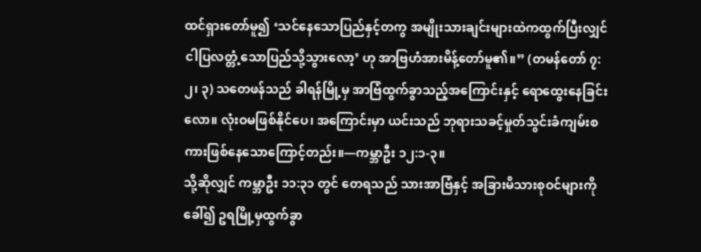ထင်ရှားတော်မူ၍ ‘သင်နေသောပြည်နှင့်တကွ အမျိုးသားချင်းများထဲကထွက်ပြီးလျှင် ငါပြလတ္တံ့သောပြည်သို့သွားလော့’ ဟု အာဗြဟံအားမိန့်တော်မူ၏။” (တမန်တော် ၇:၂၊ ၃) သတေဖန်သည် ခါရန်မြို့မှ အာဗြံထွက်ခွာသည့်အကြောင်းနှင့် ရောထွေးနေခြင်းလော။ လုံးဝမဖြစ်နိုင်ပေ၊ အကြောင်းမှာ ယင်းသည် ဘုရားသခင့်မှုတ်သွင်းခံကျမ်းစကားဖြစ်နေသောကြောင့်တည်း။—ကမ္ဘာဦး ၁၂:၁-၃။
သို့ဆိုလျှင် ကမ္ဘာဦး ၁၁:၃၁ တွင် တေရသည် သားအာဗြံနှင့် အခြားမိသားစုဝင်များကိုခေါ်၍ ဥရမြို့မှထွက်ခွာ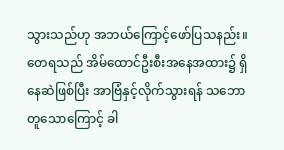သွားသည်ဟု အဘယ်ကြောင့်ဖော်ပြသနည်း။ တေရသည် အိမ်ထောင်ဦးစီးအနေအထား၌ ရှိနေဆဲဖြစ်ပြီး အာဗြံနှင့်လိုက်သွားရန် သဘောတူသောကြောင့် ခါ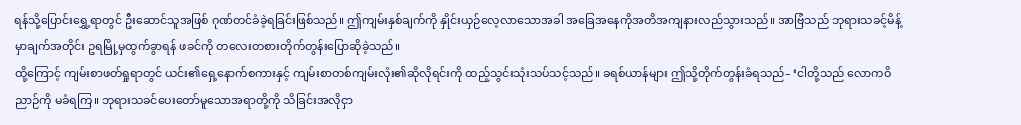ရန်သို့ပြောင်းရွှေ့ရာတွင် ဦးဆောင်သူအဖြစ် ဂုဏ်တင်ခံခဲ့ရခြင်းဖြစ်သည်။ ဤကျမ်းနှစ်ချက်ကို နှိုင်းယှဉ်လေ့လာသောအခါ အခြေအနေကိုအတိအကျနားလည်သွားသည်။ အာဗြံသည် ဘုရားသခင့်မိန့်မှာချက်အတိုင်း ဥရမြို့မှထွက်ခွာရန် ဖခင်ကို တလေးတစားတိုက်တွန်းပြောဆိုခဲ့သည်။
ထို့ကြောင့် ကျမ်းစာဖတ်ရှုရာတွင် ယင်း၏ရှေ့နောက်စကားနှင့် ကျမ်းစာတစ်ကျမ်းလုံး၏ဆိုလိုရင်းကို ထည့်သွင်းသုံးသပ်သင့်သည်။ ခရစ်ယာန်များ ဤသို့တိုက်တွန်းခံရသည်– ‘ငါတို့သည် လောကဝိညာဉ်ကို မခံရကြ။ ဘုရားသခင်ပေးတော်မူသောအရာတို့ကို သိခြင်းအလိုငှာ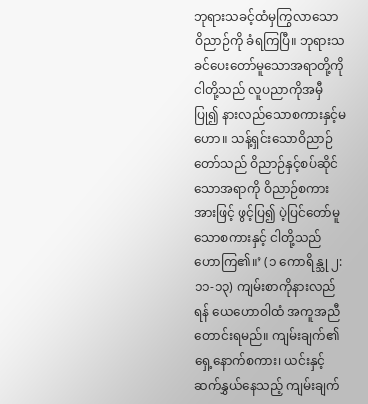ဘုရားသခင့်ထံမှကြွလာသော ဝိညာဉ်ကို ခံရကြပြီ။ ဘုရားသခင်ပေးတော်မူသောအရာတို့ကို ငါတို့သည် လူပညာကိုအမှီပြု၍ နားလည်သောစကားနှင့်မဟော။ သန့်ရှင်းသောဝိညာဉ်တော်သည် ဝိညာဉ်နှင့်စပ်ဆိုင်သောအရာကို ဝိညာဉ်စကားအားဖြင့် ဖွင့်ပြ၍ ပဲ့ပြင်တော်မူသောစကားနှင့် ငါတို့သည် ဟောကြ၏။’ (၁ ကောရိန္သု ၂:၁၁-၁၃) ကျမ်းစာကိုနားလည်ရန် ယေဟောဝါထံ အကူအညီတောင်းရမည်။ ကျမ်းချက်၏ရှေ့နောက်စကား၊ ယင်းနှင့်ဆက်နွှယ်နေသည့် ကျမ်းချက်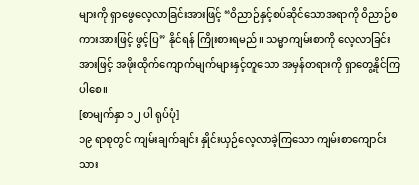များကို ရှာဖွေလေ့လာခြင်းအားဖြင့် “ဝိညာဉ်နှင့်စပ်ဆိုင်သောအရာကို ဝိညာဉ်စကားအားဖြင့် ဖွင့်ပြ” နိုင်ရန် ကြိုးစားရမည်။ သမ္မာကျမ်းစာကို လေ့လာခြင်းအားဖြင့် အဖိုးထိုက်ကျောက်မျက်များနှင့်တူသော အမှန်တရားကို ရှာတွေ့နိုင်ကြပါစေ။
[စာမျက်နှာ ၁၂ ပါ ရုပ်ပုံ]
၁၉ ရာစုတွင် ကျမ်းချက်ချင်း နှိုင်းယှဉ်လေ့လာခဲ့ကြသော ကျမ်းစာကျောင်းသား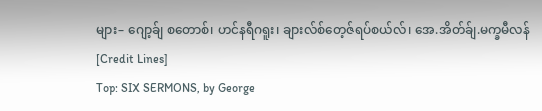များ– ဂျော့ခ်ျ စတောစ်၊ ဟင်နရီဂရူး၊ ချားလ်စ်တေ့ဇ်ရပ်စယ်လ်၊ အေ.အိတ်ခ်ျ.မက္ခမီလန်
[Credit Lines]
Top: SIX SERMONS, by George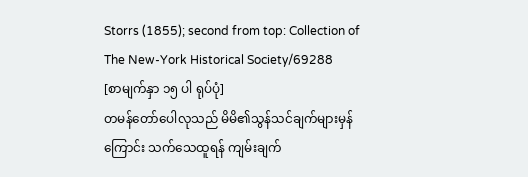Storrs (1855); second from top: Collection of The New-York Historical Society/69288
[စာမျက်နှာ ၁၅ ပါ ရုပ်ပုံ]
တမန်တော်ပေါလုသည် မိမိ၏သွန်သင်ချက်များမှန်ကြောင်း သက်သေထူရန် ကျမ်းချက်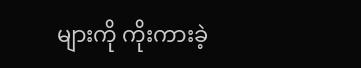များကို ကိုးကားခဲ့